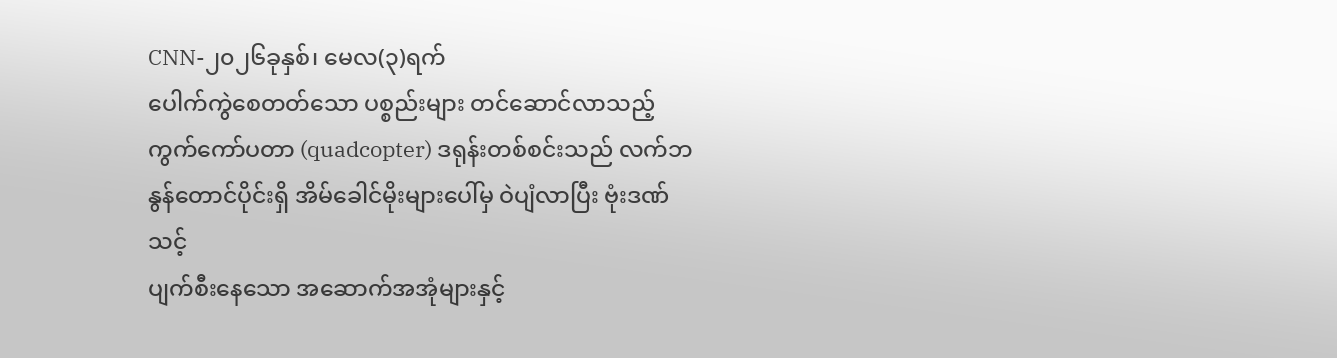CNN-၂၀၂၆ခုနှစ်၊ မေလ(၃)ရက်
ပေါက်ကွဲစေတတ်သော ပစ္စည်းများ တင်ဆောင်လာသည့် ကွက်ကော်ပတာ (quadcopter) ဒရုန်းတစ်စင်းသည် လက်ဘနွန်တောင်ပိုင်းရှိ အိမ်ခေါင်မိုးများပေါ်မှ ဝဲပျံလာပြီး ဗုံးဒဏ်သင့်
ပျက်စီးနေသော အဆောက်အအုံများနှင့်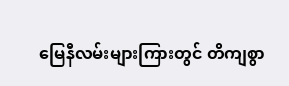မြေနီလမ်းများကြားတွင် တိကျစွာ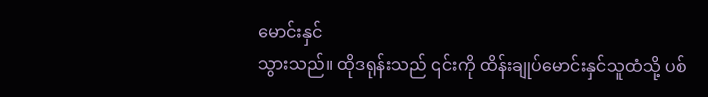မောင်းနှင်
သွားသည်။ ထိုဒရုန်းသည် ၎င်းကို ထိန်းချုပ်မောင်းနှင်သူထံသို့ ပစ်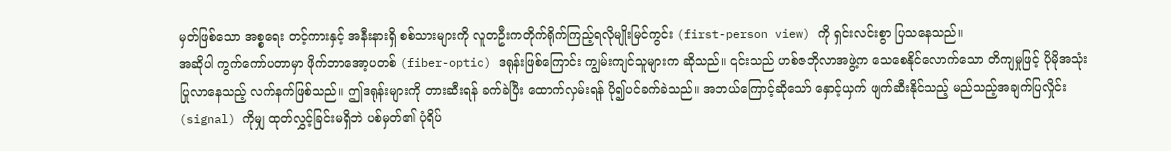မှတ်ဖြစ်သော အစ္စရေး တင့်ကားနှင့် အနီးနားရှိ စစ်သားများကို လူတဦးကတိုက်ရိုက်ကြည့်ရလိုမျိုးမြင်ကွင်း (first-person view) ကို ရှင်းလင်းစွာ ပြသနေသည်။
အဆိုပါ ကွက်ကော်ပတာမှာ ဖိုက်ဘာအော့ပတစ် (fiber-optic) ဒရုန်းဖြစ်ကြောင်း ကျွမ်းကျင်သူများက ဆိုသည်။ ၎င်းသည် ဟစ်ဇဘိုလာအဖွဲ့က သေစေနိုင်လောက်သော တိကျမှုဖြင့် ပိုမိုအသုံးပြုလာနေသည့် လက်နက်ဖြစ်သည်။ ဤဒရုန်းများကို တားဆီးရန် ခက်ခဲပြီး ထောက်လှမ်းရန် ပို၍ပင်ခက်ခဲသည်။ အဘယ်ကြောင့်ဆိုသော် နှောင့်ယှက် ဖျက်ဆီးနိုင်သည့် မည်သည့်အချက်ပြလှိုင်း (signal) ကိုမျှ ထုတ်လွှင့်ခြင်းမရှိဘဲ ပစ်မှတ်၏ ပုံရိပ်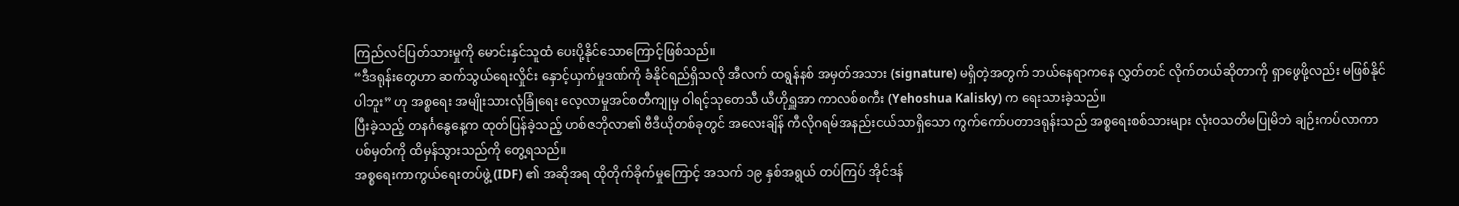ကြည်လင်ပြတ်သားမှုကို မောင်းနှင်သူထံ ပေးပို့နိုင်သောကြောင့်ဖြစ်သည်။
“ဒီဒရုန်းတွေဟာ ဆက်သွယ်ရေးလှိုင်း နှောင့်ယှက်မှုဒဏ်ကို ခံနိုင်ရည်ရှိသလို အီလက် ထရွန်နစ် အမှတ်အသား (signature) မရှိတဲ့အတွက် ဘယ်နေရာကနေ လွှတ်တင် လိုက်တယ်ဆိုတာကို ရှာဖွေဖို့လည်း မဖြစ်နိုင်ပါဘူး” ဟု အစ္စရေး အမျိုးသားလုံခြုံရေး လေ့လာမှုအင်စတီကျုမှ ဝါရင့်သုတေသီ ယီဟိုရှူအာ ကာလစ်စကီး (Yehoshua Kalisky) က ရေးသားခဲ့သည်။
ပြီးခဲ့သည့် တနင်္ဂနွေနေ့က ထုတ်ပြန်ခဲ့သည့် ဟစ်ဇဘိုလာ၏ ဗီဒီယိုတစ်ခုတွင် အလေးချိန် ကီလိုဂရမ်အနည်းငယ်သာရှိသော ကွက်ကော်ပတာဒရုန်းသည် အစ္စရေးစစ်သားများ လုံးဝသတိမပြုမိဘဲ ချဉ်းကပ်လာကာ ပစ်မှတ်ကို ထိမှန်သွားသည်ကို တွေ့ရသည်။
အစ္စရေးကာကွယ်ရေးတပ်ဖွဲ့ (IDF) ၏ အဆိုအရ ထိုတိုက်ခိုက်မှုကြောင့် အသက် ၁၉ နှစ်အရွယ် တပ်ကြပ် အိုင်ဒန်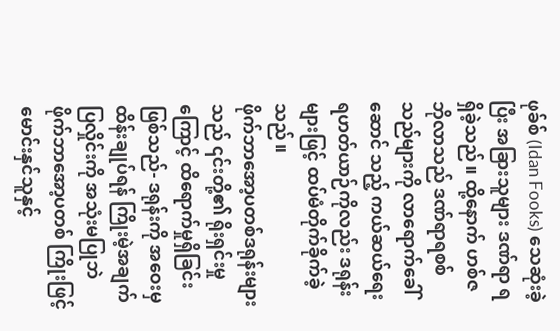ဖုခ်စ် (Idan Fooks) သေဆုံးခဲ့ပြီး အခြားသူများ ဒဏ်ရာ ရရှိခဲ့သည်။ ထို့နောက် ဟစ်ဇဘိုလာသည် ဒဏ်ရာရစစ်သည်များကို လာရောက်ခေါ်ဆောင် သည့် ကယ်ဆယ်ရေး ရဟတ်ယာဉ်ကိုလည်း ဒရုန်းများဖြင့် ထပ်မံတိုက်ခိုက်ခဲ့သည်။
ဖိုက်ဘာအော့ပတစ်ဒရုန်းများသည် ၎င်းတို့၏ ရိုးရှင်းမှုကြောင့် ထိရောက်မှုရှိခြင်းဖြစ်သည်- ဒရုန်းကို အဝေးမှထိန်းချုပ်ရန် ကြိုးမဲ့အချက်ပြလှိုင်းကို အသုံးမပြုဘဲ ဖိုက်ဘာအော့ပတစ် ကြိုးဖြင့် မောင်းနှင်သူနှင့်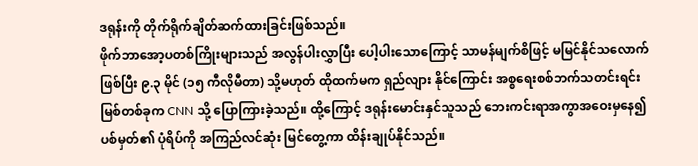ဒရုန်းကို တိုက်ရိုက်ချိတ်ဆက်ထားခြင်းဖြစ်သည်။
ဖိုက်ဘာအော့ပတစ်ကြိုးများသည် အလွန်ပါးလွှာပြီး ပေါ့ပါးသောကြောင့် သာမန်မျက်စိဖြင့် မမြင်နိုင်သလောက်ဖြစ်ပြီး ၉.၃ မိုင် (၁၅ ကီလိုမီတာ) သို့မဟုတ် ထိုထက်မက ရှည်လျား နိုင်ကြောင်း အစ္စရေးစစ်ဘက်သတင်းရင်းမြစ်တစ်ခုက CNN သို့ ပြောကြားခဲ့သည်။ ထို့ကြောင့် ဒရုန်းမောင်းနှင်သူသည် ဘေးကင်းရာအကွာအဝေးမှနေ၍ ပစ်မှတ်၏ ပုံရိပ်ကို အကြည်လင်ဆုံး မြင်တွေ့ကာ ထိန်းချုပ်နိုင်သည်။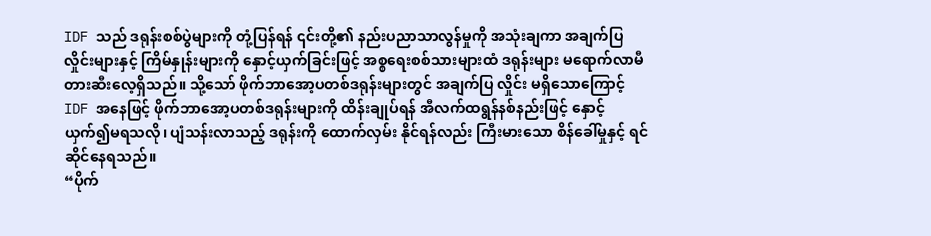IDF သည် ဒရုန်းစစ်ပွဲများကို တုံ့ပြန်ရန် ၎င်းတို့၏ နည်းပညာသာလွန်မှုကို အသုံးချကာ အချက်ပြလှိုင်းများနှင့် ကြိမ်နှုန်းများကို နှောင့်ယှက်ခြင်းဖြင့် အစ္စရေးစစ်သားများထံ ဒရုန်းများ မရောက်လာမီ တားဆီးလေ့ရှိသည်။ သို့သော် ဖိုက်ဘာအော့ပတစ်ဒရုန်းများတွင် အချက်ပြ လှိုင်း မရှိသောကြောင့် IDF အနေဖြင့် ဖိုက်ဘာအော့ပတစ်ဒရုန်းများကို ထိန်းချုပ်ရန် အီလက်ထရွန်နစ်နည်းဖြင့် နှောင့်ယှက်၍မရသလို၊ ပျံသန်းလာသည့် ဒရုန်းကို ထောက်လှမ်း နိုင်ရန်လည်း ကြီးမားသော စိန်ခေါ်မှုနှင့် ရင်ဆိုင်နေရသည်။
“ပိုက်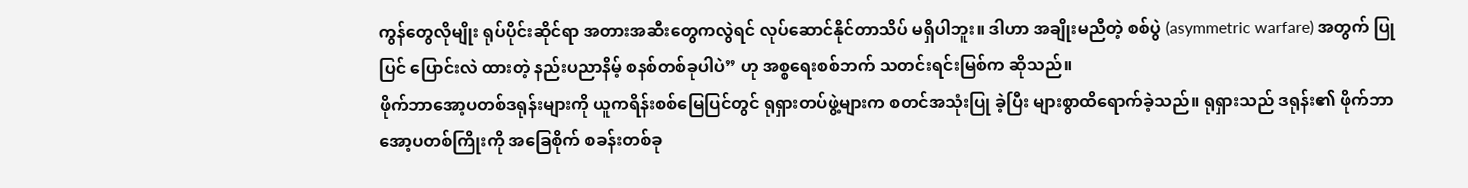ကွန်တွေလိုမျိုး ရုပ်ပိုင်းဆိုင်ရာ အတားအဆီးတွေကလွဲရင် လုပ်ဆောင်နိုင်တာသိပ် မရှိပါဘူး။ ဒါဟာ အချိုးမညီတဲ့ စစ်ပွဲ (asymmetric warfare) အတွက် ပြုပြင် ပြောင်းလဲ ထားတဲ့ နည်းပညာနိမ့် စနစ်တစ်ခုပါပဲ” ဟု အစ္စရေးစစ်ဘက် သတင်းရင်းမြစ်က ဆိုသည်။
ဖိုက်ဘာအော့ပတစ်ဒရုန်းများကို ယူကရိန်းစစ်မြေပြင်တွင် ရုရှားတပ်ဖွဲ့များက စတင်အသုံးပြု ခဲ့ပြီး များစွာထိရောက်ခဲ့သည်။ ရုရှားသည် ဒရုန်း၏ ဖိုက်ဘာအော့ပတစ်ကြိုးကို အခြေစိုက် စခန်းတစ်ခု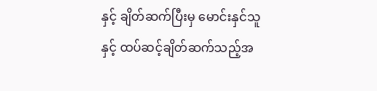နှင့် ချိတ်ဆက်ပြီးမှ မောင်းနှင်သူနှင့် ထပ်ဆင့်ချိတ်ဆက်သည့်အ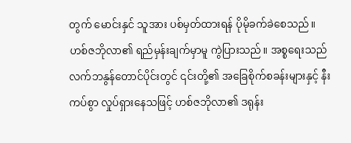တွက် မောင်းနှင် သူအား ပစ်မှတ်ထားရန် ပိုမိုခက်ခဲစေသည်။
ဟစ်ဇဘိုလာ၏ ရည်မှန်းချက်မှာမူ ကွဲပြားသည်။ အစ္စရေးသည် လက်ဘနွန်တောင်ပိုင်းတွင် ၎င်းတို့၏ အခြေစိုက်စခန်းများနှင့် နီးကပ်စွာ လှုပ်ရှားနေသဖြင့် ဟစ်ဇဘိုလာ၏ ဒရုန်း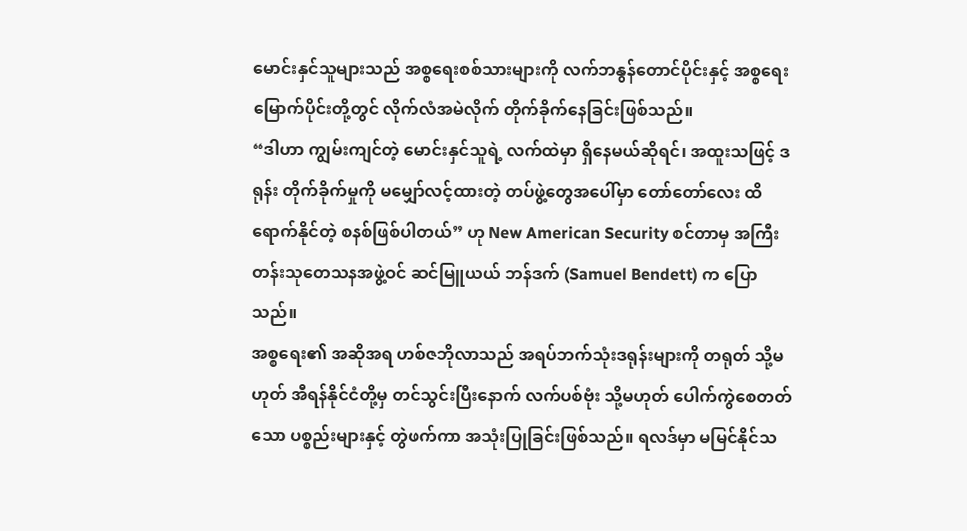မောင်းနှင်သူများသည် အစ္စရေးစစ်သားများကို လက်ဘနွန်တောင်ပိုင်းနှင့် အစ္စရေး မြောက်ပိုင်းတို့တွင် လိုက်လံအမဲလိုက် တိုက်ခိုက်နေခြင်းဖြစ်သည်။
“ဒါဟာ ကျွမ်းကျင်တဲ့ မောင်းနှင်သူရဲ့ လက်ထဲမှာ ရှိနေမယ်ဆိုရင်၊ အထူးသဖြင့် ဒရုန်း တိုက်ခိုက်မှုကို မမျှော်လင့်ထားတဲ့ တပ်ဖွဲ့တွေအပေါ်မှာ တော်တော်လေး ထိရောက်နိုင်တဲ့ စနစ်ဖြစ်ပါတယ်” ဟု New American Security စင်တာမှ အကြီးတန်းသုတေသနအဖွဲ့ဝင် ဆင်မြူယယ် ဘန်ဒက် (Samuel Bendett) က ပြောသည်။
အစ္စရေး၏ အဆိုအရ ဟစ်ဇဘိုလာသည် အရပ်ဘက်သုံးဒရုန်းများကို တရုတ် သို့မဟုတ် အီရန်နိုင်ငံတို့မှ တင်သွင်းပြီးနောက် လက်ပစ်ဗုံး သို့မဟုတ် ပေါက်ကွဲစေတတ်သော ပစ္စည်းများနှင့် တွဲဖက်ကာ အသုံးပြုခြင်းဖြစ်သည်။ ရလဒ်မှာ မမြင်နိုင်သ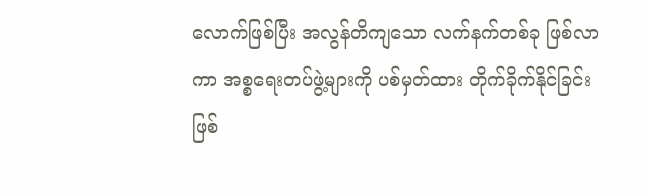လောက်ဖြစ်ပြီး အလွန်တိကျသော လက်နက်တစ်ခု ဖြစ်လာကာ အစ္စရေးတပ်ဖွဲ့များကို ပစ်မှတ်ထား တိုက်ခိုက်နိုင်ခြင်းဖြစ်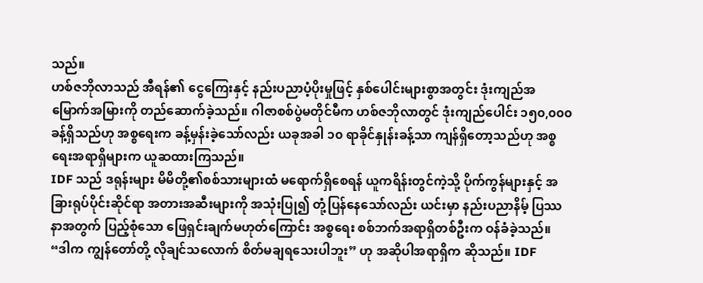သည်။
ဟစ်ဇဘိုလာသည် အီရန်၏ ငွေကြေးနှင့် နည်းပညာပံ့ပိုးမှုဖြင့် နှစ်ပေါင်းများစွာအတွင်း ဒုံးကျည်အမြောက်အမြားကို တည်ဆောက်ခဲ့သည်။ ဂါဇာစစ်ပွဲမတိုင်မီက ဟစ်ဇဘိုလာတွင် ဒုံးကျည်ပေါင်း ၁၅၀,၀၀၀ ခန့်ရှိသည်ဟု အစ္စရေးက ခန့်မှန်းခဲ့သော်လည်း ယခုအခါ ၁၀ ရာခိုင်နှုန်းခန့်သာ ကျန်ရှိတော့သည်ဟု အစ္စရေးအရာရှိများက ယူဆထားကြသည်။
IDF သည် ဒရုန်းများ မိမိတို့၏စစ်သားများထံ မရောက်ရှိစေရန် ယူကရိန်းတွင်ကဲ့သို့ ပိုက်ကွန်များနှင့် အခြားရုပ်ပိုင်းဆိုင်ရာ အတားအဆီးများကို အသုံးပြု၍ တုံ့ပြန်နေသော်လည်း ယင်းမှာ နည်းပညာနိမ့် ပြဿနာအတွက် ပြည့်စုံသော ဖြေရှင်းချက်မဟုတ်ကြောင်း အစ္စရေး စစ်ဘက်အရာရှိတစ်ဦးက ဝန်ခံခဲ့သည်။
“ဒါက ကျွန်တော်တို့ လိုချင်သလောက် စိတ်မချရသေးပါဘူး” ဟု အဆိုပါအရာရှိက ဆိုသည်။ IDF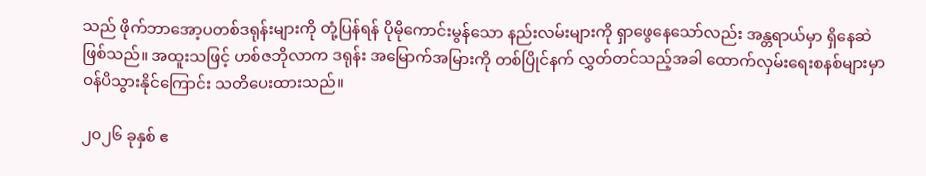သည် ဖိုက်ဘာအော့ပတစ်ဒရုန်းများကို တုံ့ပြန်ရန် ပိုမိုကောင်းမွန်သော နည်းလမ်းများကို ရှာဖွေနေသော်လည်း အန္တရာယ်မှာ ရှိနေဆဲဖြစ်သည်။ အထူးသဖြင့် ဟစ်ဇဘိုလာက ဒရုန်း အမြောက်အမြားကို တစ်ပြိုင်နက် လွှတ်တင်သည့်အခါ ထောက်လှမ်းရေးစနစ်များမှာ ဝန်ပိသွားနိုင်ကြောင်း သတိပေးထားသည်။

၂၀၂၆ ခုနှစ် ဧ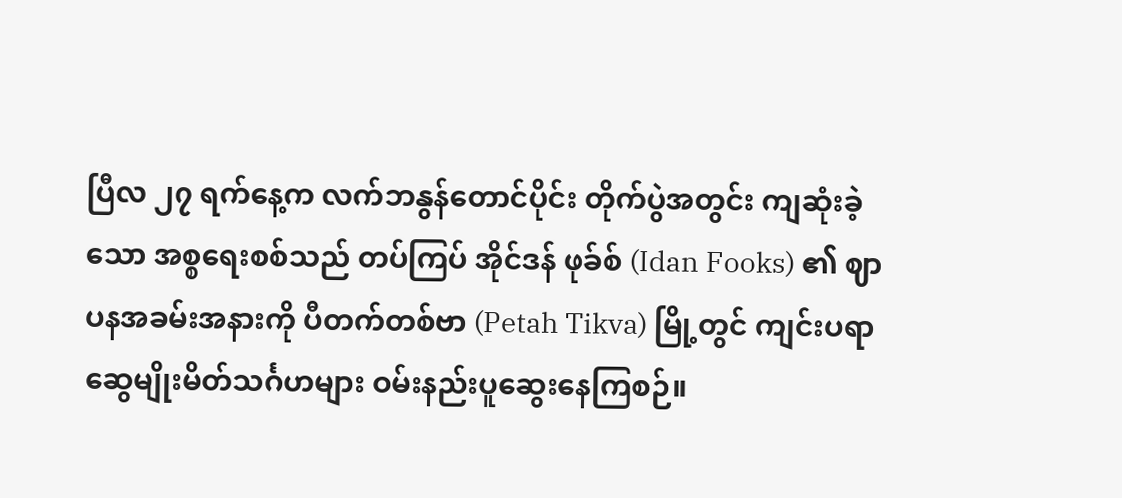ပြီလ ၂၇ ရက်နေ့က လက်ဘနွန်တောင်ပိုင်း တိုက်ပွဲအတွင်း ကျဆုံးခဲ့သော အစ္စရေးစစ်သည် တပ်ကြပ် အိုင်ဒန် ဖုခ်စ် (Idan Fooks) ၏ ဈာပနအခမ်းအနားကို ပီတက်တစ်ဗာ (Petah Tikva) မြို့တွင် ကျင်းပရာ ဆွေမျိုးမိတ်သင်္ဂဟများ ဝမ်းနည်းပူဆွေးနေကြစဉ်။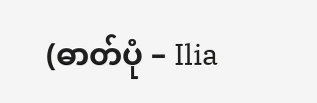(ဓာတ်ပုံ – Ilia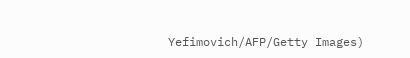Yefimovich/AFP/Getty Images)